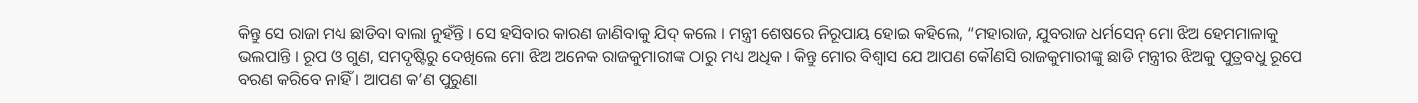କିନ୍ତୁ ସେ ରାଜା ମଧ୍ୟ ଛାଡିବା ବାଲା ନୁହଁନ୍ତି । ସେ ହସିବାର କାରଣ ଜାଣିବାକୁ ଯିଦ୍ କଲେ । ମନ୍ତ୍ରୀ ଶେଷରେ ନିରୂପାୟ ହୋଇ କହିଲେ, “ମହାରାଜ, ଯୁବରାଜ ଧର୍ମସେନ୍ ମୋ ଝିଅ ହେମମାଳାକୁ ଭଲପାନ୍ତି । ରୂପ ଓ ଗୁଣ, ସମଦୃଷ୍ଟିରୁ ଦେଖିଲେ ମୋ ଝିଅ ଅନେକ ରାଜକୁମାରୀଙ୍କ ଠାରୁ ମଧ୍ୟ ଅଧିକ । କିନ୍ତୁ ମୋର ବିଶ୍ୱାସ ଯେ ଆପଣ କୌଣସି ରାଜକୁମାରୀଙ୍କୁ ଛାଡି ମନ୍ତ୍ରୀର ଝିଅକୁ ପୁତ୍ରବଧୁ ରୂପେ ବରଣ କରିବେ ନାହିଁ । ଆପଣ କ’ଣ ପୁରୁଣା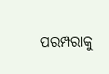ପରମ୍ପରାକୁ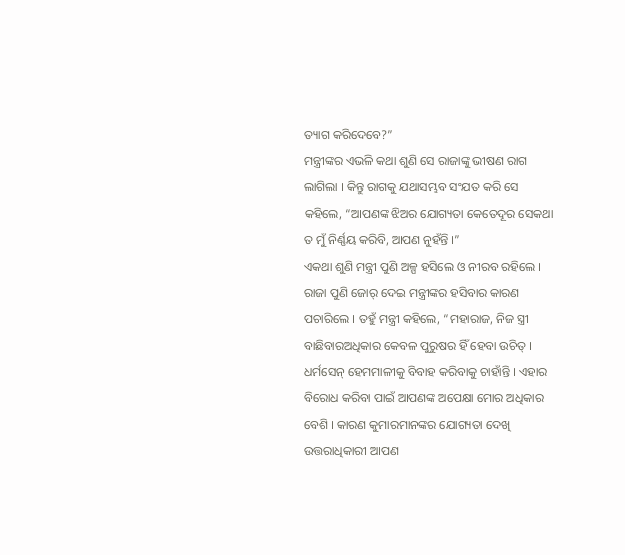ତ୍ୟାଗ କରିଦେବେ?”
ମନ୍ତ୍ରୀଙ୍କର ଏଭଳି କଥା ଶୁଣି ସେ ରାଜାଙ୍କୁ ଭୀଷଣ ରାଗ ଲାଗିଲା । କିନ୍ତୁ ରାଗକୁ ଯଥାସମ୍ଭବ ସଂଯତ କରି ସେ କହିଲେ, “ଆପଣଙ୍କ ଝିଅର ଯୋଗ୍ୟତା କେତେଦୂର ସେକଥା ତ ମୁଁ ନିର୍ଣ୍ଣୟ କରିବି, ଆପଣ ନୁହଁନ୍ତି ।”
ଏକଥା ଶୁଣି ମନ୍ତ୍ରୀ ପୁଣି ଅଳ୍ପ ହସିଲେ ଓ ନୀରବ ରହିଲେ । ରାଜା ପୁଣି ଜୋର୍ ଦେଇ ମନ୍ତ୍ରୀଙ୍କର ହସିବାର କାରଣ ପଚାରିଲେ । ତହୁଁ ମନ୍ତ୍ରୀ କହିଲେ, “ମହାରାଜ, ନିଜ ସ୍ତ୍ରୀ ବାଛିବାରଅଧିକାର କେବଳ ପୁରୁଷର ହିଁ ହେବା ଉଚିତ୍ । ଧର୍ମସେନ୍ ହେମମାଳୀକୁ ବିବାହ କରିବାକୁ ଚାହାଁନ୍ତି । ଏହାର ବିରୋଧ କରିବା ପାଇଁ ଆପଣଙ୍କ ଅପେକ୍ଷା ମୋର ଅଧିକାର ବେଶି । କାରଣ କୁମାରମାନଙ୍କର ଯୋଗ୍ୟତା ଦେଖି ଉତ୍ତରାଧିକାରୀ ଆପଣ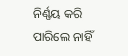ନିର୍ଣ୍ଣୟ କରି ପାରିଲେ ନାହିଁ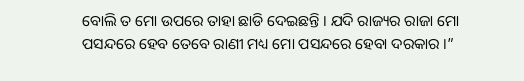ବୋଲି ତ ମୋ ଉପରେ ତାହା ଛାଡି ଦେଇଛନ୍ତି । ଯଦି ରାଜ୍ୟର ରାଜା ମୋ ପସନ୍ଦରେ ହେବ ତେବେ ରାଣୀ ମଧ୍ୟ ମୋ ପସନ୍ଦରେ ହେବା ଦରକାର ।”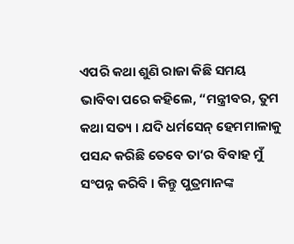ଏପରି କଥା ଶୁଣି ରାଜା କିଛି ସମୟ ଭାବିବା ପରେ କହିଲେ, “ମନ୍ତ୍ରୀବର, ତୁମ କଥା ସତ୍ୟ । ଯଦି ଧର୍ମସେନ୍ ହେମମାଳାକୁ ପସନ୍ଦ କରିଛି ତେବେ ତା’ର ବିବାହ ମୁଁ ସଂପନ୍ନ କରିବି । କିନ୍ତୁ ପୁତ୍ରମାନଙ୍କ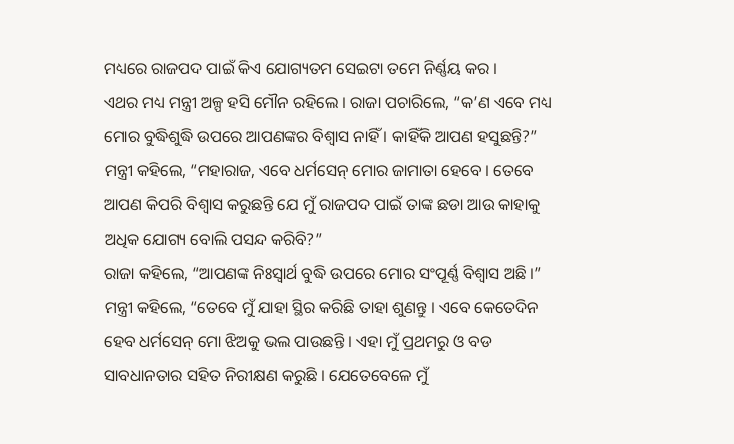ମଧ୍ୟରେ ରାଜପଦ ପାଇଁ କିଏ ଯୋଗ୍ୟତମ ସେଇଟା ତମେ ନିର୍ଣ୍ଣୟ କର ।
ଏଥର ମଧ୍ୟ ମନ୍ତ୍ରୀ ଅଳ୍ପ ହସି ମୌନ ରହିଲେ । ରାଜା ପଚାରିଲେ, “କ’ଣ ଏବେ ମଧ୍ୟ ମୋର ବୁଦ୍ଧିଶୁଦ୍ଧି ଉପରେ ଆପଣଙ୍କର ବିଶ୍ୱାସ ନାହିଁ । କାହିଁକି ଆପଣ ହସୁଛନ୍ତି?”
ମନ୍ତ୍ରୀ କହିଲେ, “ମହାରାଜ, ଏବେ ଧର୍ମସେନ୍ ମୋର ଜାମାତା ହେବେ । ତେବେ ଆପଣ କିପରି ବିଶ୍ୱାସ କରୁଛନ୍ତି ଯେ ମୁଁ ରାଜପଦ ପାଇଁ ତାଙ୍କ ଛଡା ଆଉ କାହାକୁ ଅଧିକ ଯୋଗ୍ୟ ବୋଲି ପସନ୍ଦ କରିବି?”
ରାଜା କହିଲେ, “ଆପଣଙ୍କ ନିଃସ୍ୱାର୍ଥ ବୁଦ୍ଧି ଉପରେ ମୋର ସଂପୂର୍ଣ୍ଣ ବିଶ୍ୱାସ ଅଛି ।”
ମନ୍ତ୍ରୀ କହିଲେ, “ତେବେ ମୁଁ ଯାହା ସ୍ଥିର କରିଛି ତାହା ଶୁଣନ୍ତୁ । ଏବେ କେତେଦିନ ହେବ ଧର୍ମସେନ୍ ମୋ ଝିଅକୁ ଭଲ ପାଉଛନ୍ତି । ଏହା ମୁଁ ପ୍ରଥମରୁ ଓ ବଡ ସାବଧାନତାର ସହିତ ନିରୀକ୍ଷଣ କରୁଛି । ଯେତେବେଳେ ମୁଁ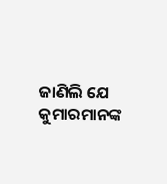ଜାଣିଲି ଯେ କୁମାରମାନଙ୍କ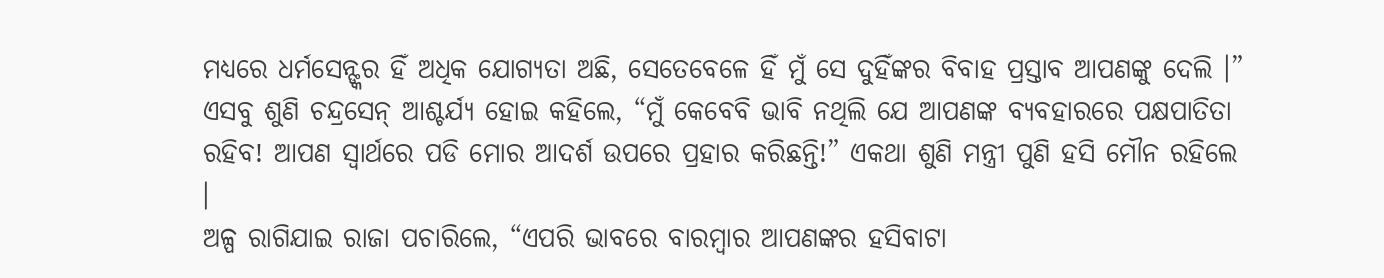ମଧ୍ୟରେ ଧର୍ମସେନ୍ଙ୍କର ହିଁ ଅଧିକ ଯୋଗ୍ୟତା ଅଛି, ସେତେବେଳେ ହିଁ ମୁଁ ସେ ଦୁହିଁଙ୍କର ବିବାହ ପ୍ରସ୍ତାବ ଆପଣଙ୍କୁ ଦେଲି ।”
ଏସବୁ ଶୁଣି ଚନ୍ଦ୍ରସେନ୍ ଆଶ୍ଚର୍ଯ୍ୟ ହୋଇ କହିଲେ, “ମୁଁ କେବେବି ଭାବି ନଥିଲି ଯେ ଆପଣଙ୍କ ବ୍ୟବହାରରେ ପକ୍ଷପାତିତା ରହିବ! ଆପଣ ସ୍ୱାର୍ଥରେ ପଡି ମୋର ଆଦର୍ଶ ଉପରେ ପ୍ରହାର କରିଛନ୍ତି!” ଏକଥା ଶୁଣି ମନ୍ତ୍ରୀ ପୁଣି ହସି ମୌନ ରହିଲେ ।
ଅଳ୍ପ ରାଗିଯାଇ ରାଜା ପଚାରିଲେ, “ଏପରି ଭାବରେ ବାରମ୍ବାର ଆପଣଙ୍କର ହସିବାଟା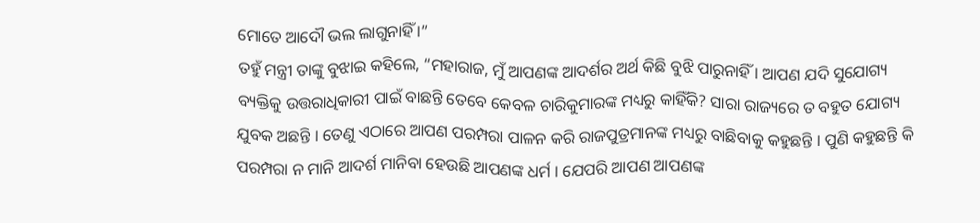ମୋତେ ଆଦୌ ଭଲ ଲାଗୁନାହିଁ ।”
ତହୁଁ ମନ୍ତ୍ରୀ ତାଙ୍କୁ ବୁଝାଇ କହିଲେ, “ମହାରାଜ, ମୁଁ ଆପଣଙ୍କ ଆଦର୍ଶର ଅର୍ଥ କିଛି ବୁଝି ପାରୁନାହିଁ । ଆପଣ ଯଦି ସୁଯୋଗ୍ୟ ବ୍ୟକ୍ତିକୁ ଉତ୍ତରାଧିକାରୀ ପାଇଁ ବାଛନ୍ତି ତେବେ କେବଳ ଚାରିକୁମାରଙ୍କ ମଧ୍ୟରୁ କାହିଁକି? ସାରା ରାଜ୍ୟରେ ତ ବହୁତ ଯୋଗ୍ୟ ଯୁବକ ଅଛନ୍ତି । ତେଣୁ ଏଠାରେ ଆପଣ ପରମ୍ପରା ପାଳନ କରି ରାଜପୁତ୍ରମାନଙ୍କ ମଧ୍ୟରୁ ବାଛିବାକୁ କହୁଛନ୍ତି । ପୁଣି କହୁଛନ୍ତି କି ପରମ୍ପରା ନ ମାନି ଆଦର୍ଶ ମାନିବା ହେଉଛି ଆପଣଙ୍କ ଧର୍ମ । ଯେପରି ଆପଣ ଆପଣଙ୍କ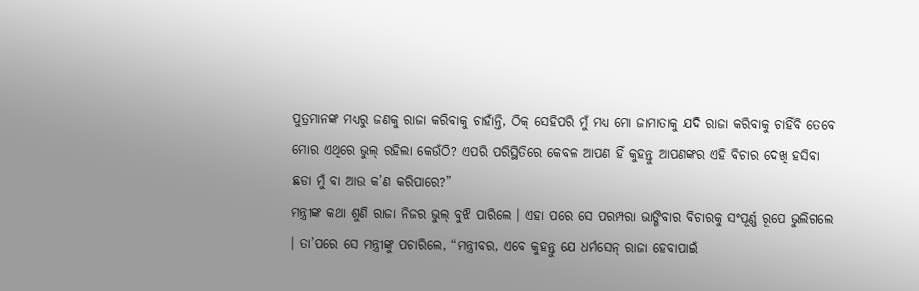ପୁତ୍ରମାନଙ୍କ ମଧ୍ୟରୁ ଜଣକୁ ରାଜା କରିବାକୁ ଚାହାଁନ୍ତି, ଠିକ୍ ସେହିପରି ମୁଁ ମଧ୍ୟ ମୋ ଜାମାତାକୁ ଯଦି ରାଜା କରିବାକୁ ଚାହିଁବି ତେବେ ମୋର ଏଥିରେ ଭୁଲ୍ ରହିଲା କେଉଁଠି? ଏପରି ପରିସ୍ଥିତିରେ କେବଳ ଆପଣ ହିଁ କୁହନ୍ତୁ ଆପଣଙ୍କର ଏହି ବିଚାର ଦେଖି ହସିବା ଛଡା ମୁଁ ବା ଆଉ କ’ଣ କରିପାରେ?”
ମନ୍ତ୍ରୀଙ୍କ କଥା ଶୁଣି ରାଜା ନିଜର ଭୁଲ୍ ବୁଝି ପାରିଲେ । ଏହା ପରେ ସେ ପରମ୍ପରା ଭାଙ୍ଗିବାର ବିଚାରକୁ ସଂପୂର୍ଣ୍ଣ ରୂପେ ଭୁଲିଗଲେ । ତା’ପରେ ସେ ମନ୍ତ୍ରୀଙ୍କୁ ପଚାରିଲେ, “ମନ୍ତ୍ରୀବର, ଏବେ କୁହନ୍ତୁ ଯେ ଧର୍ମସେନ୍ ରାଜା ହେବାପାଇଁ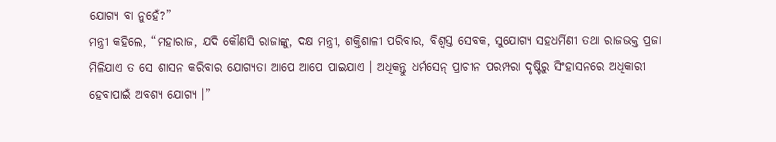ଯୋଗ୍ୟ ବା ନୁହେଁ?”
ମନ୍ତ୍ରୀ କହିଲେ, “ମହାରାଜ, ଯଦି କୌଣସି ରାଜାଙ୍କୁ, ଦକ୍ଷ ମନ୍ତ୍ରୀ, ଶକ୍ତିଶାଳୀ ପରିବାର, ବିଶ୍ୱସ୍ତ ସେବକ, ସୁଯୋଗ୍ୟ ସହଧର୍ମିଣୀ ତଥା ରାଜଭକ୍ତ ପ୍ରଜା ମିଳିଯାଏ ତ ସେ ଶାସନ କରିବାର ଯୋଗ୍ୟତା ଆପେ ଆପେ ପାଇଯାଏ । ଅଧିକନ୍ତୁ ଧର୍ମସେନ୍ ପ୍ରାଚୀନ ପରମ୍ପରା ଦୃଷ୍ଟିରୁ ସିଂହାସନରେ ଅଧିକାରୀ ହେବାପାଇଁ ଅବଶ୍ୟ ଯୋଗ୍ୟ ।”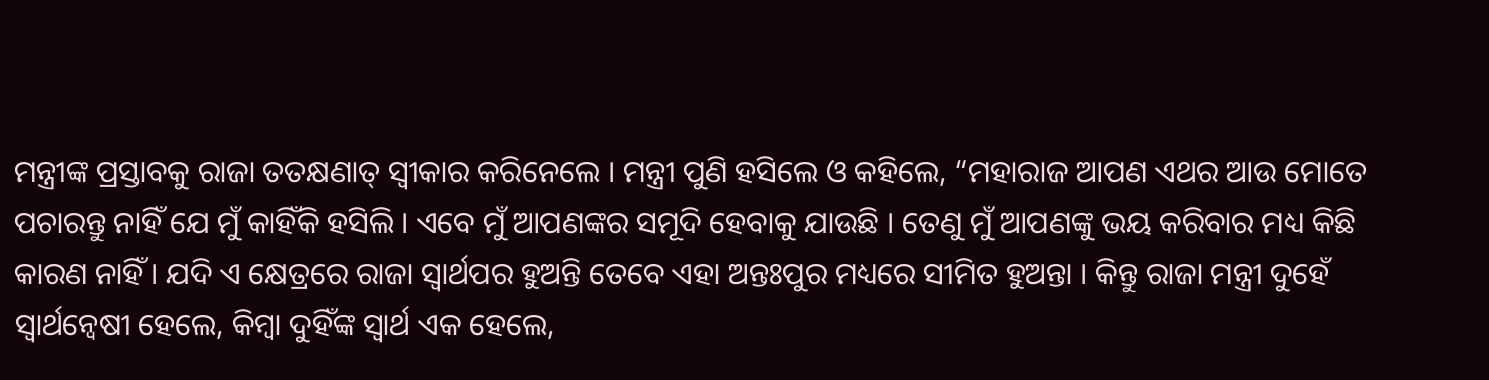ମନ୍ତ୍ରୀଙ୍କ ପ୍ରସ୍ତାବକୁ ରାଜା ତତକ୍ଷଣାତ୍ ସ୍ୱୀକାର କରିନେଲେ । ମନ୍ତ୍ରୀ ପୁଣି ହସିଲେ ଓ କହିଲେ, “ମହାରାଜ ଆପଣ ଏଥର ଆଉ ମୋତେ ପଚାରନ୍ତୁ ନାହିଁ ଯେ ମୁଁ କାହିଁକି ହସିଲି । ଏବେ ମୁଁ ଆପଣଙ୍କର ସମୂଦି ହେବାକୁ ଯାଉଛି । ତେଣୁ ମୁଁ ଆପଣଙ୍କୁ ଭୟ କରିବାର ମଧ୍ୟ କିଛି କାରଣ ନାହିଁ । ଯଦି ଏ କ୍ଷେତ୍ରରେ ରାଜା ସ୍ୱାର୍ଥପର ହୁଅନ୍ତି ତେବେ ଏହା ଅନ୍ତଃପୁର ମଧ୍ୟରେ ସୀମିତ ହୁଅନ୍ତା । କିନ୍ତୁ ରାଜା ମନ୍ତ୍ରୀ ଦୁହେଁ ସ୍ୱାର୍ଥନ୍ୱେଷୀ ହେଲେ, କିମ୍ବା ଦୁହିଁଙ୍କ ସ୍ୱାର୍ଥ ଏକ ହେଲେ,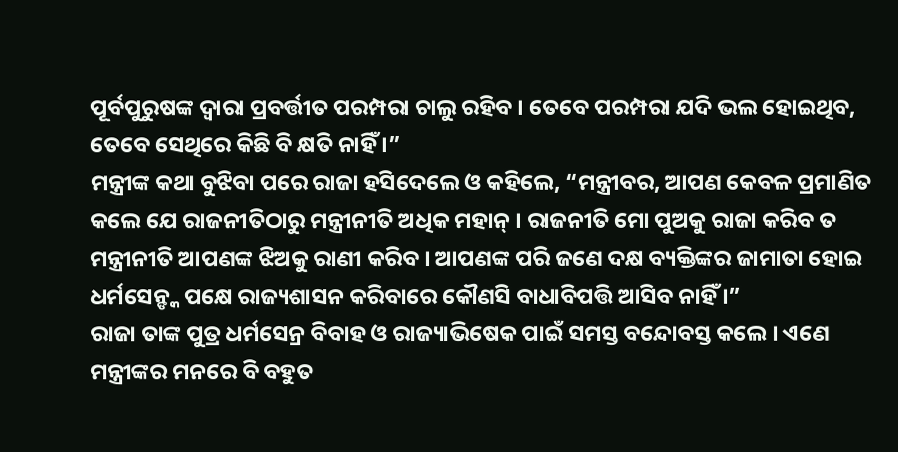ପୂର୍ବପୁରୁଷଙ୍କ ଦ୍ୱାରା ପ୍ରବର୍ତ୍ତୀତ ପରମ୍ପରା ଚାଲୁ ରହିବ । ତେବେ ପରମ୍ପରା ଯଦି ଭଲ ହୋଇଥିବ, ତେବେ ସେଥିରେ କିଛି ବି କ୍ଷତି ନାହିଁ ।”
ମନ୍ତ୍ରୀଙ୍କ କଥା ବୁଝିବା ପରେ ରାଜା ହସିଦେଲେ ଓ କହିଲେ, “ମନ୍ତ୍ରୀବର, ଆପଣ କେବଳ ପ୍ରମାଣିତ କଲେ ଯେ ରାଜନୀତିଠାରୁ ମନ୍ତ୍ରୀନୀତି ଅଧିକ ମହାନ୍ । ରାଜନୀତି ମୋ ପୁଅକୁ ରାଜା କରିବ ତ ମନ୍ତ୍ରୀନୀତି ଆପଣଙ୍କ ଝିଅକୁ ରାଣୀ କରିବ । ଆପଣଙ୍କ ପରି ଜଣେ ଦକ୍ଷ ବ୍ୟକ୍ତିଙ୍କର ଜାମାତା ହୋଇ ଧର୍ମସେନ୍ଙ୍କ ପକ୍ଷେ ରାଜ୍ୟଶାସନ କରିବାରେ କୌଣସି ବାଧାବିପତ୍ତି ଆସିବ ନାହିଁ ।”
ରାଜା ତାଙ୍କ ପୁତ୍ର ଧର୍ମସେନ୍ର ବିବାହ ଓ ରାଜ୍ୟାଭିଷେକ ପାଇଁ ସମସ୍ତ ବନ୍ଦୋବସ୍ତ କଲେ । ଏଣେ ମନ୍ତ୍ରୀଙ୍କର ମନରେ ବି ବହୁତ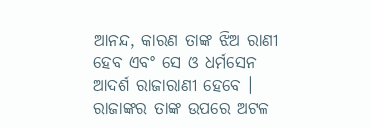ଆନନ୍ଦ, କାରଣ ତାଙ୍କ ଝିଅ ରାଣୀ ହେବ ଏବଂ ସେ ଓ ଧର୍ମସେନ ଆଦର୍ଶ ରାଜାରାଣୀ ହେବେ । ରାଜାଙ୍କର ତାଙ୍କ ଉପରେ ଅଟଳ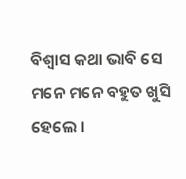ବିଶ୍ୱାସ କଥା ଭାବି ସେ ମନେ ମନେ ବହୁତ ଖୁସି ହେଲେ ।